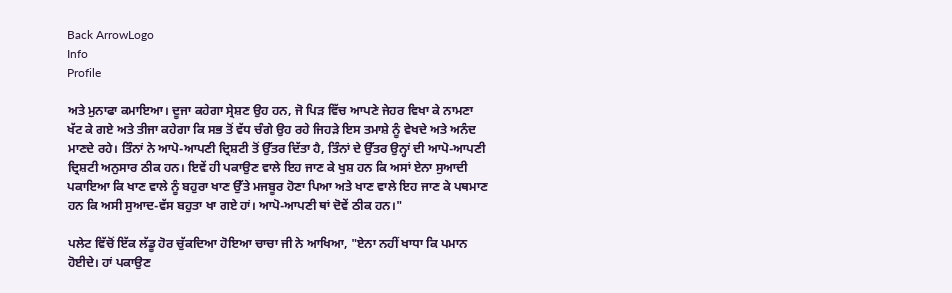Back ArrowLogo
Info
Profile

ਅਤੇ ਮੁਨਾਫਾ ਕਮਾਇਆ। ਦੂਜਾ ਕਹੇਗਾ ਸ੍ਰੇਸ਼ਣ ਉਹ ਹਨ, ਜੋ ਪਿੜ ਵਿੱਚ ਆਪਣੇ ਜੇਹਰ ਵਿਖਾ ਕੇ ਨਾਮਣਾ ਖੱਟ ਕੇ ਗਏ ਅਤੇ ਤੀਜਾ ਕਹੇਗਾ ਕਿ ਸਭ ਤੋਂ ਵੱਧ ਚੰਗੇ ਉਹ ਰਹੇ ਜਿਹੜੇ ਇਸ ਤਮਾਸ਼ੇ ਨੂੰ ਵੇਖਦੇ ਅਤੇ ਅਨੰਦ ਮਾਣਦੇ ਰਹੇ। ਤਿੰਨਾਂ ਨੇ ਆਪੋ-ਆਪਣੀ ਦ੍ਰਿਸ਼ਟੀ ਤੋਂ ਉੱਤਰ ਦਿੱਤਾ ਹੈ, ਤਿੰਨਾਂ ਦੇ ਉੱਤਰ ਉਨ੍ਹਾਂ ਦੀ ਆਪੋ-ਆਪਣੀ ਦ੍ਰਿਸ਼ਟੀ ਅਨੁਸਾਰ ਠੀਕ ਹਨ। ਇਵੇਂ ਹੀ ਪਕਾਉਣ ਵਾਲੇ ਇਹ ਜਾਣ ਕੇ ਖੁਸ਼ ਹਨ ਕਿ ਅਸਾਂ ਏਨਾ ਸੁਆਦੀ ਪਕਾਇਆ ਕਿ ਖਾਣ ਵਾਲੇ ਨੂੰ ਬਹੁਰਾ ਖਾਣ ਉੱਤੇ ਮਜਬੂਰ ਹੋਣਾ ਪਿਆ ਅਤੇ ਖਾਣ ਵਾਲੇ ਇਹ ਜਾਣ ਕੇ ਪਥਮਾਣ ਹਨ ਕਿ ਅਸੀ ਸੁਆਦ-ਵੱਸ ਬਹੁਤਾ ਖਾ ਗਏ ਹਾਂ। ਆਪੋ-ਆਪਣੀ ਥਾਂ ਦੋਵੇਂ ਠੀਕ ਹਨ।"

ਪਲੇਟ ਵਿੱਚੋਂ ਇੱਕ ਲੱਡੂ ਹੋਰ ਚੁੱਕਦਿਆ ਹੋਇਆ ਚਾਚਾ ਜੀ ਨੇ ਆਖਿਆ, "ਏਨਾ ਨਹੀਂ ਖਾਧਾ ਕਿ ਪਮਾਨ ਹੋਈਦੇ। ਹਾਂ ਪਕਾਉਣ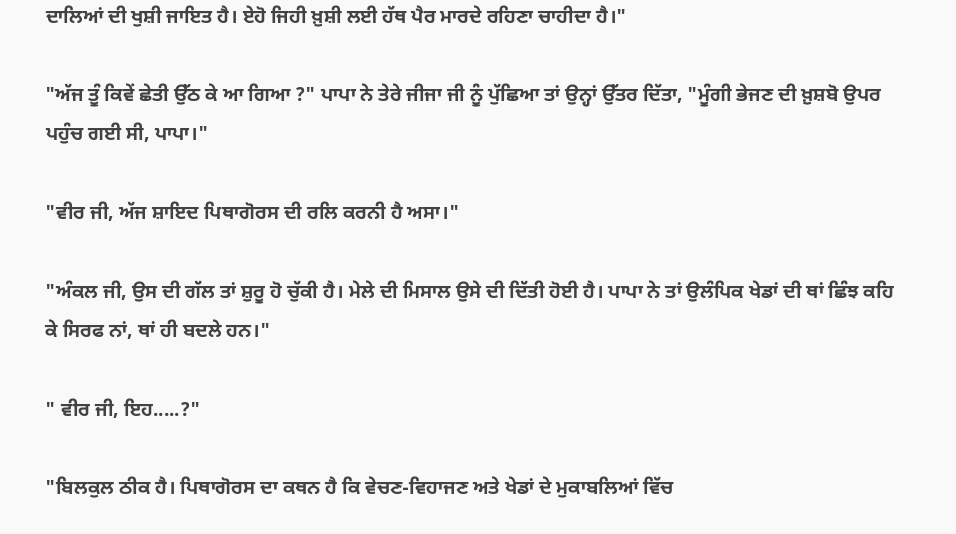ਦਾਲਿਆਂ ਦੀ ਖੁਸ਼ੀ ਜਾਇਤ ਹੈ। ਏਹੋ ਜਿਹੀ ਖ਼ੁਸ਼ੀ ਲਈ ਹੱਥ ਪੈਰ ਮਾਰਦੇ ਰਹਿਣਾ ਚਾਹੀਦਾ ਹੈ।"

"ਅੱਜ ਤੂੰ ਕਿਵੇਂ ਛੇਤੀ ਉੱਠ ਕੇ ਆ ਗਿਆ ?" ਪਾਪਾ ਨੇ ਤੇਰੇ ਜੀਜਾ ਜੀ ਨੂੰ ਪੁੱਛਿਆ ਤਾਂ ਉਨ੍ਹਾਂ ਉੱਤਰ ਦਿੱਤਾ, "ਮੂੰਗੀ ਭੇਜਣ ਦੀ ਖ਼ੁਸ਼ਬੋ ਉਪਰ ਪਹੁੰਚ ਗਈ ਸੀ, ਪਾਪਾ।"

"ਵੀਰ ਜੀ, ਅੱਜ ਸ਼ਾਇਦ ਪਿਥਾਗੋਰਸ ਦੀ ਰਲਿ ਕਰਨੀ ਹੈ ਅਸਾ।"

"ਅੰਕਲ ਜੀ, ਉਸ ਦੀ ਗੱਲ ਤਾਂ ਸ਼ੁਰੂ ਹੋ ਚੁੱਕੀ ਹੈ। ਮੇਲੇ ਦੀ ਮਿਸਾਲ ਉਸੇ ਦੀ ਦਿੱਤੀ ਹੋਈ ਹੈ। ਪਾਪਾ ਨੇ ਤਾਂ ਉਲੰਪਿਕ ਖੇਡਾਂ ਦੀ ਥਾਂ ਛਿੰਝ ਕਹਿ ਕੇ ਸਿਰਫ ਨਾਂ, ਥਾਂ ਹੀ ਬਦਲੇ ਹਨ।"

" ਵੀਰ ਜੀ, ਇਹ.....?"

"ਬਿਲਕੁਲ ਠੀਕ ਹੈ। ਪਿਥਾਗੋਰਸ ਦਾ ਕਥਨ ਹੈ ਕਿ ਵੇਚਣ-ਵਿਹਾਜਣ ਅਤੇ ਖੇਡਾਂ ਦੇ ਮੁਕਾਬਲਿਆਂ ਵਿੱਚ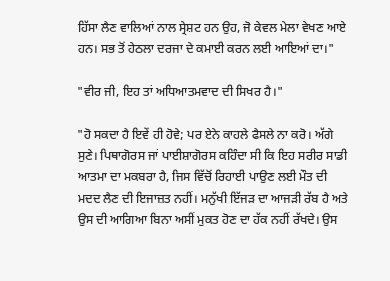ਹਿੱਸਾ ਲੈਣ ਵਾਲਿਆਂ ਨਾਲ ਸ੍ਰੇਸ਼ਟ ਹਨ ਉਹ, ਜੋ ਕੇਵਲ ਮੇਲਾ ਵੇਖਣ ਆਏ ਹਨ। ਸਭ ਤੋਂ ਹੇਠਲਾ ਦਰਜਾ ਦੇ ਕਮਾਈ ਕਰਨ ਲਈ ਆਇਆਂ ਦਾ।"

"ਵੀਰ ਜੀ, ਇਹ ਤਾਂ ਅਧਿਆਤਮਵਾਦ ਦੀ ਸਿਖਰ ਹੈ।"

"ਹੋ ਸਕਦਾ ਹੈ ਇਵੇਂ ਹੀ ਹੋਵੇ; ਪਰ ਏਨੇ ਕਾਹਲੇ ਫੈਸਲੇ ਨਾ ਕਰੋ। ਅੱਗੇ ਸੁਣੇ। ਪਿਥਾਗੋਰਸ ਜਾਂ ਪਾਈਸ਼ਾਗੋਰਸ ਕਹਿੰਦਾ ਸੀ ਕਿ ਇਹ ਸਰੀਰ ਸਾਡੀ ਆਤਮਾ ਦਾ ਮਕਬਰਾ ਹੈ, ਜਿਸ ਵਿੱਚੋਂ ਰਿਹਾਈ ਪਾਉਣ ਲਈ ਮੌਤ ਦੀ ਮਦਦ ਲੈਣ ਦੀ ਇਜਾਜ਼ਤ ਨਹੀਂ। ਮਨੁੱਖੀ ਇੱਜੜ ਦਾ ਆਜੜੀ ਰੱਬ ਹੈ ਅਤੇ ਉਸ ਦੀ ਆਗਿਆ ਬਿਨਾ ਅਸੀਂ ਮੁਕਤ ਹੋਣ ਦਾ ਹੱਕ ਨਹੀਂ ਰੱਖਦੇ। ਉਸ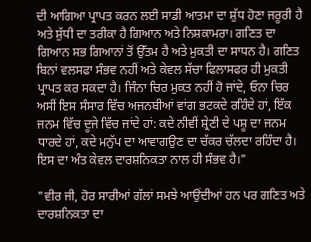ਦੀ ਆਗਿਆ ਪ੍ਰਾਪਤ ਕਰਨ ਲਈ ਸਾਡੀ ਆਤਮਾ ਦਾ ਸ਼ੁੱਧ ਹੋਣਾ ਜਰੂਰੀ ਹੈ ਅਤੇ ਸ਼ੁੱਧੀ ਦਾ ਤਰੀਕਾ ਹੈ ਗਿਆਨ ਅਤੇ ਨਿਸ਼ਕਾਮਰਾ। ਗਣਿਤ ਦਾ ਗਿਆਨ ਸਭ ਗਿਆਨਾਂ ਤੋਂ ਉੱਤਮ ਹੈ ਅਤੇ ਮੁਕਤੀ ਦਾ ਸਾਧਨ ਹੈ। ਗਣਿਤ ਬਿਨਾਂ ਵਲਸਫਾ ਸੰਭਵ ਨਹੀਂ ਅਤੇ ਕੇਵਲ ਸੱਚਾ ਫਿਲਾਸਫਰ ਹੀ ਮੁਕਤੀ ਪ੍ਰਾਪਤ ਕਰ ਸਕਦਾ ਹੈ। ਜਿੰਨਾ ਚਿਰ ਮੁਕਤ ਨਹੀਂ ਹੋ ਜਾਂਦੇ, ਓਨਾ ਚਿਰ ਅਸੀਂ ਇਸ ਸੰਸਾਰ ਵਿੱਚ ਅਜਨਬੀਆਂ ਵਾਂਗ ਭਟਕਦੇ ਰਹਿੰਦੇ ਹਾਂ, ਇੱਕ ਜਨਮ ਵਿੱਚ ਦੂਜੇ ਵਿੱਚ ਜਾਂਦੇ ਹਾਂ: ਕਦੇ ਨੀਵੀਂ ਸ਼੍ਰੇਣੀ ਦੇ ਪਸ਼ੂ ਦਾ ਜਨਮ ਧਾਰਦੇ ਹਾਂ, ਕਦੇ ਮਨੁੱਪ ਦਾ ਆਵਾਗਉਣ ਦਾ ਚੱਕਰ ਚੱਲਦਾ ਰਹਿੰਦਾ ਹੈ। ਇਸ ਦਾ ਅੰਤ ਕੇਵਲ ਦਾਰਸ਼ਨਿਕਤਾ ਨਾਲ ਹੀ ਸੰਭਵ ਹੈ।"

"ਵੀਰ ਜੀ, ਹੋਰ ਸਾਰੀਆਂ ਗੱਲਾਂ ਸਮਝੇ ਆਉਂਦੀਆਂ ਹਨ ਪਰ ਗਣਿਤ ਅਤੇ ਦਾਰਸ਼ਨਿਕਤਾ ਦਾ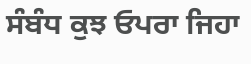ਸੰਬੰਧ ਕੁਝ ਓਪਰਾ ਜਿਹਾ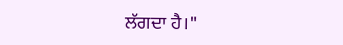ਲੱਗਦਾ ਹੈ।"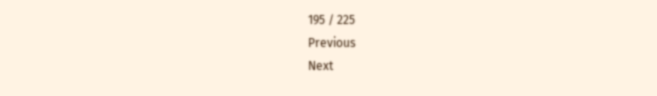195 / 225
Previous
Next